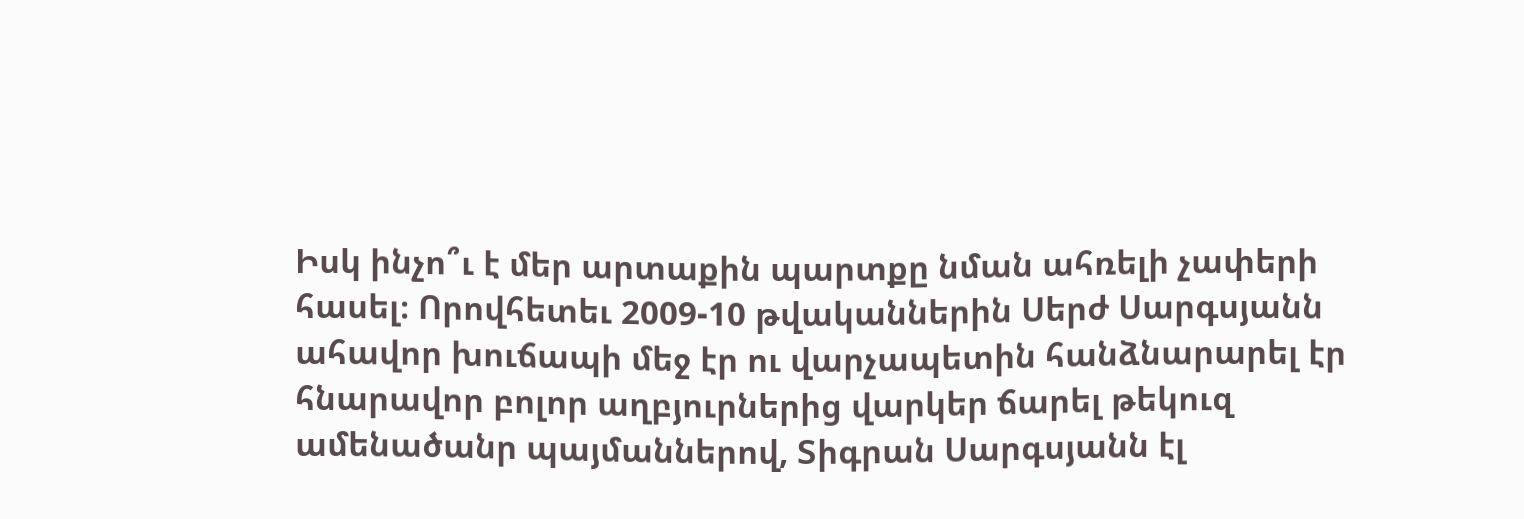Իսկ ինչո՞ւ է մեր արտաքին պարտքը նման ահռելի չափերի հասել։ Որովհետեւ 2009-10 թվականներին Սերժ Սարգսյանն ահավոր խուճապի մեջ էր ու վարչապետին հանձնարարել էր հնարավոր բոլոր աղբյուրներից վարկեր ճարել թեկուզ ամենածանր պայմաններով, Տիգրան Սարգսյանն էլ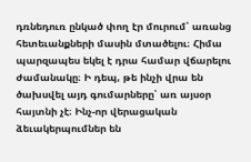դռնեդուռ ընկած փող էր մուրում՝ առանց հետեւանքների մասին մտածելու։ Հիմա պարզապես եկել է դրա համար վճարելու ժամանակը։ Ի դեպ, թե ինչի վրա են ծախսվել այդ գումարները՝ առ այսօր հայտնի չէ։ Ինչ-որ վերացական ձեւակերպումներ են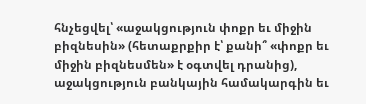հնչեցվել՝ «աջակցություն փոքր եւ միջին բիզնեսին» (հետաքրքիր է՝ քանի՞ «փոքր եւ միջին բիզնեսմեն» է օգտվել դրանից), աջակցություն բանկային համակարգին եւ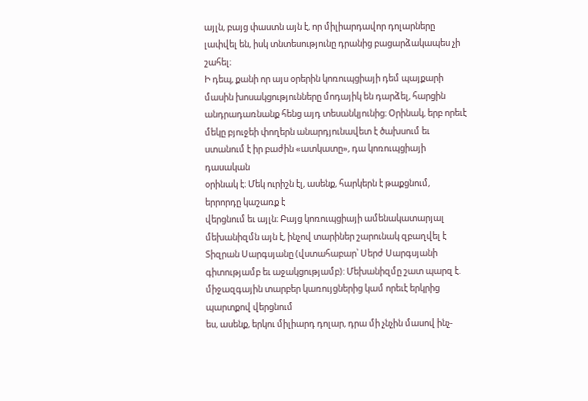այլն, բայց փաստն այն է, որ միլիարդավոր դոլարները լափվել են, իսկ տնտեսությունը դրանից բացարձակապես չի շահել։
Ի դեպ, քանի որ այս օրերին կոռուպցիայի դեմ պայքարի մասին խոսակցությունները մոդայիկ են դարձել, հարցին անդրադառնանք հենց այդ տեսանկյունից։ Օրինակ, երբ որեւէ մեկը բյուջեի փողերն անարդյունավետ է ծախսում եւ ստանում է իր բաժին «ատկատը», դա կոռուպցիայի դասական
օրինակ է։ Մեկ ուրիշն էլ, ասենք, հարկերն է թաքցնում, երրորդը կաշառք է
վերցնում եւ այլն։ Բայց կոռուպցիայի ամենակատարյալ մեխանիզմն այն է, ինչով տարիներ շարունակ զբաղվել է Տիզրան Սարգսյանը (վստահաբար՝ Սերժ Սարգսյանի գիտությամբ եւ աջակցությամբ): Մեխանիզմը շատ պարզ է. միջազգային տարբեր կառույցներից կամ որեւէ երկրից պարտքով վերցնում
ես, ասենք, երկու միլիարդ դոլար, դրա մի չնչին մասով ինչ-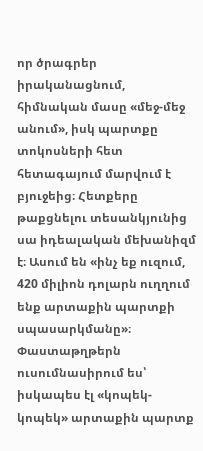որ ծրագրեր իրականացնում, հիմնական մասը «մեջ-մեջ անում», իսկ պարտքը տոկոսների հետ հետագայում մարվում է բյուջեից։ Հետքերը թաքցնելու տեսանկյունից
սա իդեալական մեխանիզմ է։ Ասում են «ինչ եք ուզում, 420 միլիոն դոլարն ուղղում ենք արտաքին պարտքի սպասարկմանը»։ Փաստաթղթերն ուսումնասիրում ես՝ իսկապես էլ «կոպեկ-կոպեկ» արտաքին պարտք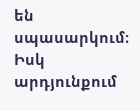են սպասարկում։ Իսկ արդյունքում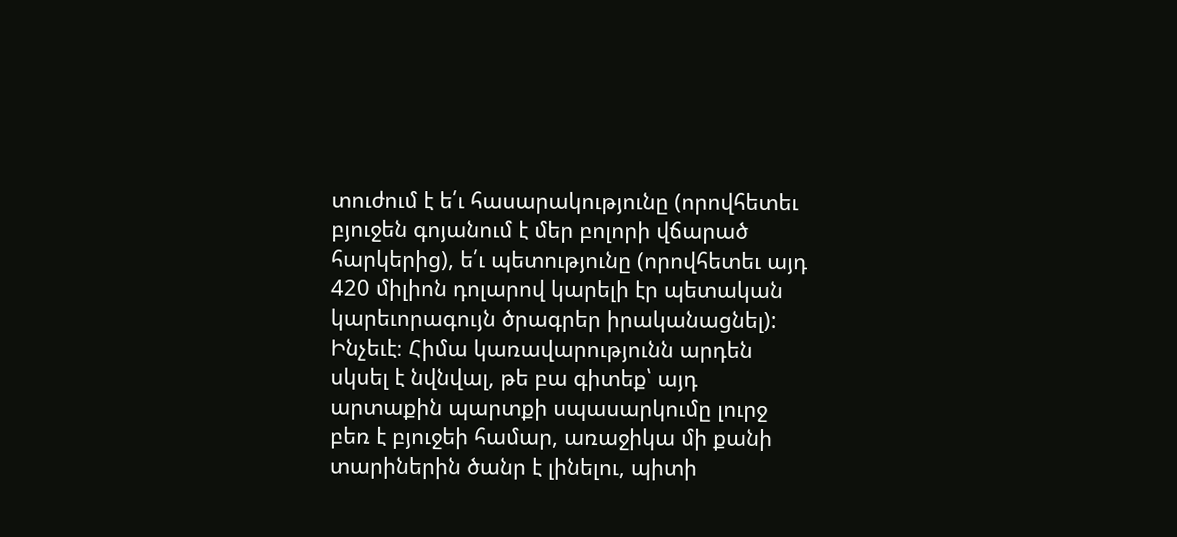տուժում է ե՛ւ հասարակությունը (որովհետեւ բյուջեն գոյանում է մեր բոլորի վճարած հարկերից), ե՛ւ պետությունը (որովհետեւ այդ 420 միլիոն դոլարով կարելի էր պետական կարեւորագույն ծրագրեր իրականացնել): Ինչեւէ։ Հիմա կառավարությունն արդեն սկսել է նվնվալ, թե բա գիտեք՝ այդ արտաքին պարտքի սպասարկումը լուրջ բեռ է բյուջեի համար, առաջիկա մի քանի տարիներին ծանր է լինելու, պիտի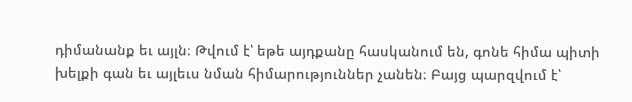դիմանանք եւ այլն։ Թվում է՝ եթե այդքանը հասկանում են, գոնե հիմա պիտի խելքի գան եւ այլեւս նման հիմարություններ չանեն։ Բայց պարզվում է՝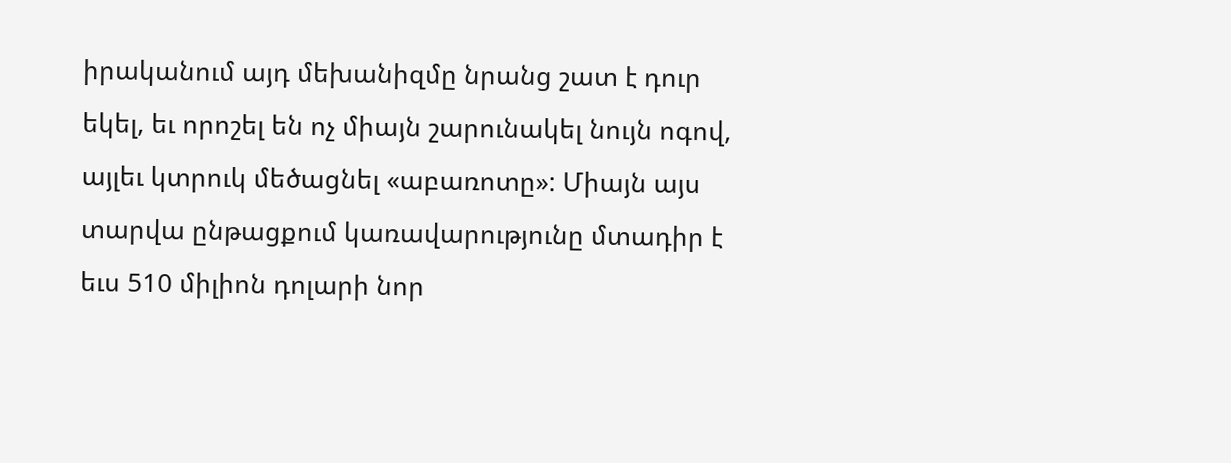իրականում այդ մեխանիզմը նրանց շատ է դուր եկել, եւ որոշել են ոչ միայն շարունակել նույն ոգով, այլեւ կտրուկ մեծացնել «աբառոտը»: Միայն այս տարվա ընթացքում կառավարությունը մտադիր է եւս 510 միլիոն դոլարի նոր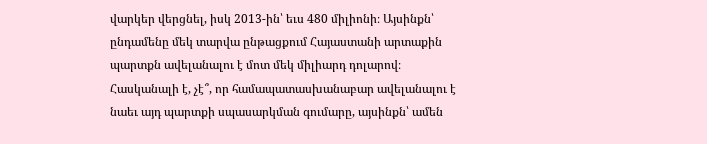վարկեր վերցնել, իսկ 2013-ին՝ եւս 480 միլիոնի։ Այսինքն՝ ընդամենը մեկ տարվա ընթացքում Հայաստանի արտաքին պարտքն ավելանալու է մոտ մեկ միլիարդ դոլարով։ Հասկանալի է, չէ՞, որ համապատասխանաբար ավելանալու է նաեւ այդ պարտքի սպասարկման գումարը, այսինքն՝ ամեն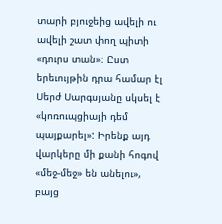տարի բյուջեից ավելի ու ավելի շատ փող պիտի «դուրս տան»։ Ըստ երեւույթին դրա համար էլ Սերժ Սարգսյանը սկսել է «կոռուպցիայի դեմ պայքարել»: Իրենք այդ վարկերը մի քանի հոգով «մեջ-մեջ» են անելու», բայց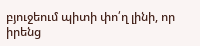բյուջեում պիտի փո՛ղ լինի, որ իրենց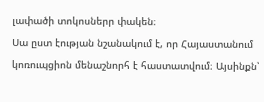լափածի տոկոսներր փակեն։
Սա ըստ էության նշանակում է, որ Հայաստանում կոռուպցիոն մենաշնորհ է հաստատվում։ Այսինքն՝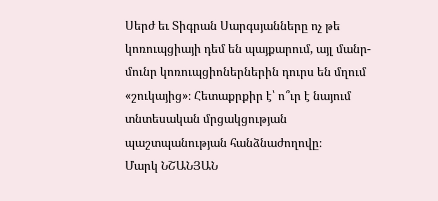Սերժ եւ Տիգրան Սարգսյանները ոչ թե կոռուպցիայի դեմ են պայքարում, այլ մանր-մունր կոռուպցիոներներին դուրս են մղում «շուկայից»։ Հետաքրքիր է՝ ո՞ւր է նայում տնտեսական մրցակցության պաշտպանության հանձնաժողովը։
Մարկ ՆՇԱՆՅԱՆ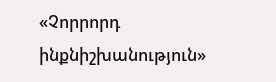«Չորրորդ ինքնիշխանություն»